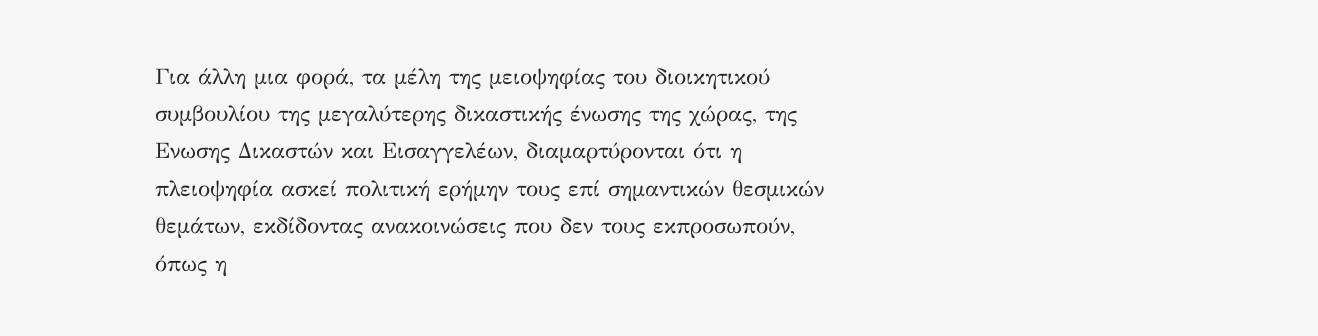Για άλλη μια φορά, τα μέλη της μειοψηφίας του διοικητικού συμβουλίου της μεγαλύτερης δικαστικής ένωσης της χώρας, της Ενωσης Δικαστών και Εισαγγελέων, διαμαρτύρονται ότι η πλειοψηφία ασκεί πολιτική ερήμην τους επί σημαντικών θεσμικών θεμάτων, εκδίδοντας ανακοινώσεις που δεν τους εκπροσωπούν, όπως η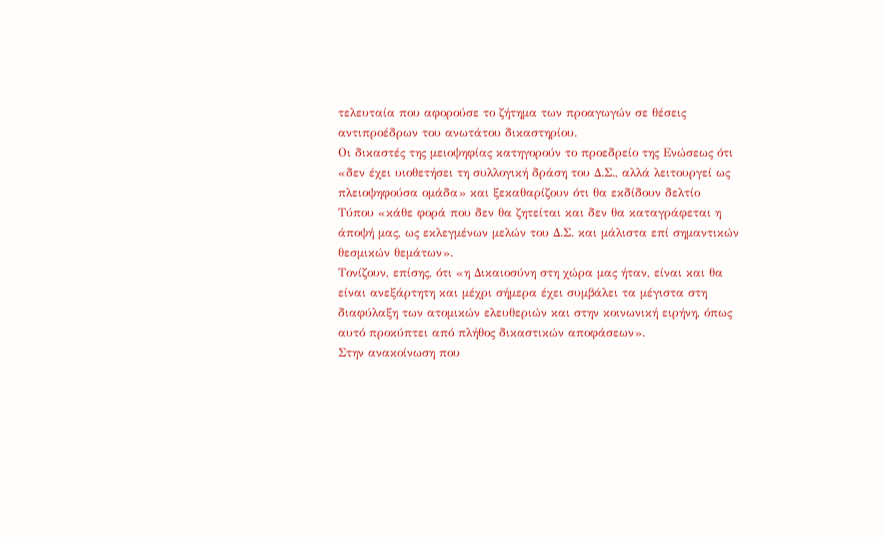τελευταία που αφορούσε το ζήτημα των προαγωγών σε θέσεις αντιπροέδρων του ανωτάτου δικαστηρίου.
Οι δικαστές της μειοψηφίας κατηγορούν το προεδρείο της Ενώσεως ότι «δεν έχει υιοθετήσει τη συλλογική δράση του Δ.Σ., αλλά λειτουργεί ως πλειοψηφούσα ομάδα» και ξεκαθαρίζουν ότι θα εκδίδουν δελτίο Τύπου «κάθε φορά που δεν θα ζητείται και δεν θα καταγράφεται η άποψή μας, ως εκλεγμένων μελών του Δ.Σ. και μάλιστα επί σημαντικών θεσμικών θεμάτων».
Τονίζουν, επίσης, ότι «η Δικαιοσύνη στη χώρα μας ήταν, είναι και θα είναι ανεξάρτητη και μέχρι σήμερα έχει συμβάλει τα μέγιστα στη διαφύλαξη των ατομικών ελευθεριών και στην κοινωνική ειρήνη, όπως αυτό προκύπτει από πλήθος δικαστικών αποφάσεων».
Στην ανακοίνωση που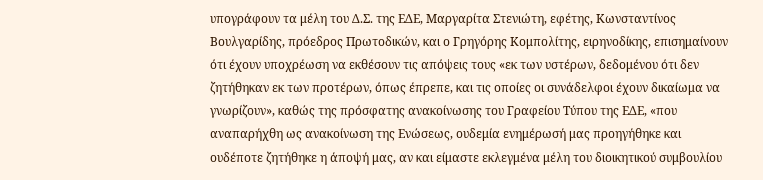υπογράφουν τα μέλη του Δ.Σ. της ΕΔΕ, Μαργαρίτα Στενιώτη, εφέτης, Κωνσταντίνος Βουλγαρίδης, πρόεδρος Πρωτοδικών, και ο Γρηγόρης Κομπολίτης, ειρηνοδίκης, επισημαίνουν ότι έχουν υποχρέωση να εκθέσουν τις απόψεις τους «εκ των υστέρων, δεδομένου ότι δεν ζητήθηκαν εκ των προτέρων, όπως έπρεπε, και τις οποίες οι συνάδελφοι έχουν δικαίωμα να γνωρίζουν», καθώς της πρόσφατης ανακοίνωσης του Γραφείου Τύπου της ΕΔΕ, «που αναπαρήχθη ως ανακοίνωση της Ενώσεως, ουδεμία ενημέρωσή μας προηγήθηκε και ουδέποτε ζητήθηκε η άποψή μας, αν και είμαστε εκλεγμένα μέλη του διοικητικού συμβουλίου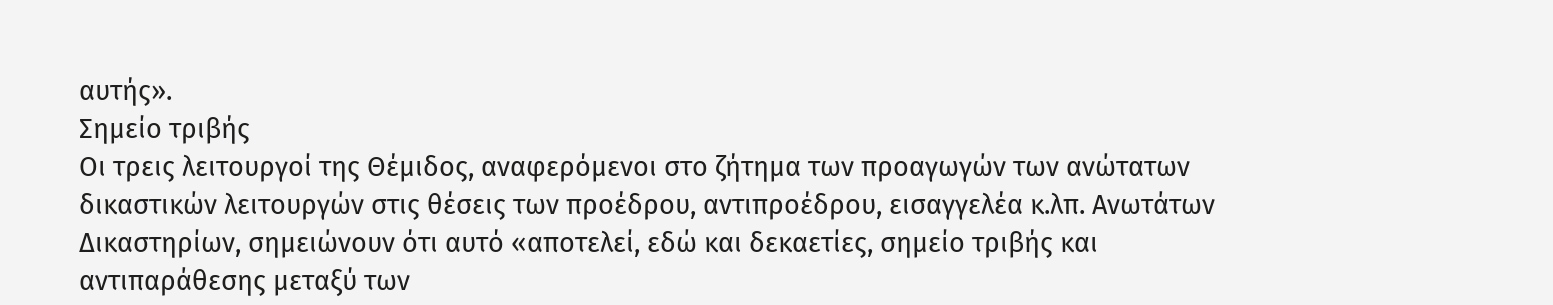αυτής».
Σημείο τριβής
Οι τρεις λειτουργοί της Θέμιδος, αναφερόμενοι στο ζήτημα των προαγωγών των ανώτατων δικαστικών λειτουργών στις θέσεις των προέδρου, αντιπροέδρου, εισαγγελέα κ.λπ. Ανωτάτων Δικαστηρίων, σημειώνουν ότι αυτό «αποτελεί, εδώ και δεκαετίες, σημείο τριβής και αντιπαράθεσης μεταξύ των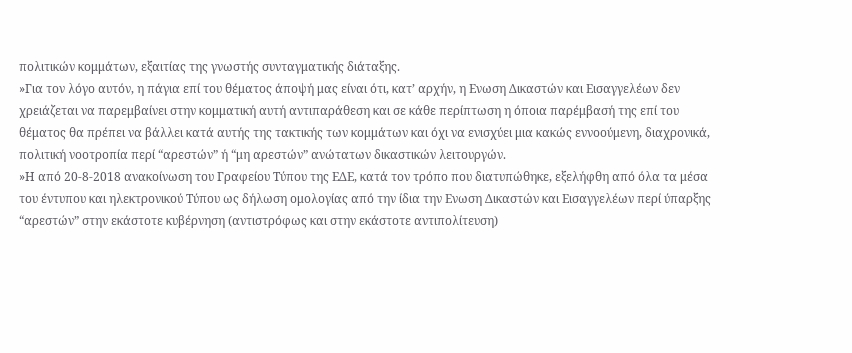πολιτικών κομμάτων, εξαιτίας της γνωστής συνταγματικής διάταξης.
»Για τον λόγο αυτόν, η πάγια επί του θέματος άποψή μας είναι ότι, κατ’ αρχήν, η Ενωση Δικαστών και Εισαγγελέων δεν χρειάζεται να παρεμβαίνει στην κομματική αυτή αντιπαράθεση και σε κάθε περίπτωση η όποια παρέμβασή της επί του θέματος θα πρέπει να βάλλει κατά αυτής της τακτικής των κομμάτων και όχι να ενισχύει μια κακώς εννοούμενη, διαχρονικά, πολιτική νοοτροπία περί “αρεστών” ή “μη αρεστών” ανώτατων δικαστικών λειτουργών.
»Η από 20-8-2018 ανακοίνωση του Γραφείου Τύπου της ΕΔΕ, κατά τον τρόπο που διατυπώθηκε, εξελήφθη από όλα τα μέσα του έντυπου και ηλεκτρονικού Τύπου ως δήλωση ομολογίας από την ίδια την Ενωση Δικαστών και Εισαγγελέων περί ύπαρξης “αρεστών” στην εκάστοτε κυβέρνηση (αντιστρόφως και στην εκάστοτε αντιπολίτευση)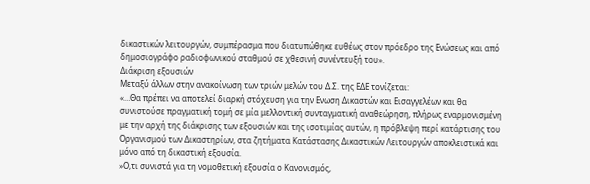δικαστικών λειτουργών, συμπέρασμα που διατυπώθηκε ευθέως στον πρόεδρο της Ενώσεως και από δημοσιογράφο ραδιοφωνικού σταθμού σε χθεσινή συνέντευξή του».
Διάκριση εξουσιών
Μεταξύ άλλων στην ανακοίνωση των τριών μελών του Δ.Σ. της ΕΔΕ τονίζεται:
«…Θα πρέπει να αποτελεί διαρκή στόχευση για την Ενωση Δικαστών και Εισαγγελέων και θα συνιστούσε πραγματική τομή σε μία μελλοντική συνταγματική αναθεώρηση, πλήρως εναρμονισμένη με την αρχή της διάκρισης των εξουσιών και της ισοτιμίας αυτών, η πρόβλεψη περί κατάρτισης του Οργανισμού των Δικαστηρίων, στα ζητήματα Κατάστασης Δικαστικών Λειτουργών αποκλειστικά και μόνο από τη δικαστική εξουσία.
»Ο,τι συνιστά για τη νομοθετική εξουσία ο Κανονισμός,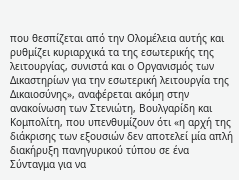που θεσπίζεται από την Ολομέλεια αυτής και ρυθμίζει κυριαρχικά τα της εσωτερικής της λειτουργίας, συνιστά και ο Οργανισμός των Δικαστηρίων για την εσωτερική λειτουργία της Δικαιοσύνης», αναφέρεται ακόμη στην ανακοίνωση των Στενιώτη, Βουλγαρίδη και Κομπολίτη, που υπενθυμίζουν ότι «η αρχή της διάκρισης των εξουσιών δεν αποτελεί μία απλή διακήρυξη πανηγυρικού τύπου σε ένα Σύνταγμα για να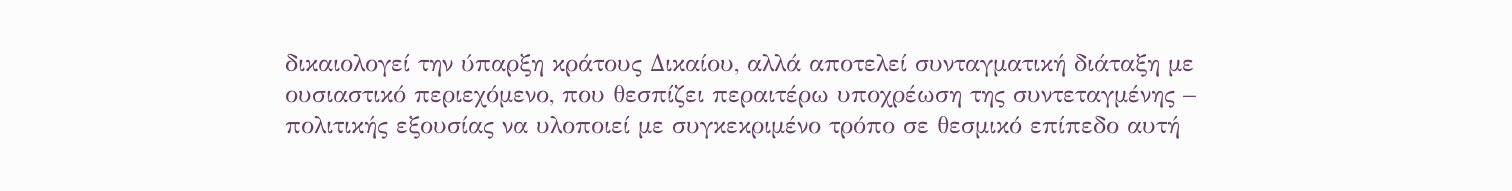δικαιολογεί την ύπαρξη κράτους Δικαίου, αλλά αποτελεί συνταγματική διάταξη με ουσιαστικό περιεχόμενο, που θεσπίζει περαιτέρω υποχρέωση της συντεταγμένης – πολιτικής εξουσίας να υλοποιεί με συγκεκριμένο τρόπο σε θεσμικό επίπεδο αυτή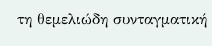τη θεμελιώδη συνταγματική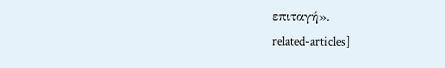επιταγή».
related-articles]